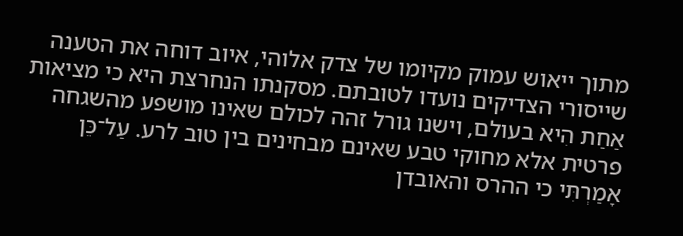מתוך ייאוש עמוק מקיומו של צדק אלוהי, איוב דוחה את הטענה שייסורי הצדיקים נועדו לטובתם. מסקנתו הנחרצת היא כי מציאות אַחַת הִיא בעולם, וישנו גורל זהה לכולם שאינו מושפע מהשגחה פרטית אלא מחוקי טבע שאינם מבחינים בין טוב לרע. עַל־כֵּן אָמַרְתִּי כי ההרס והאובדן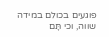פוגעים בכולם במידה שווה, וכי תָּם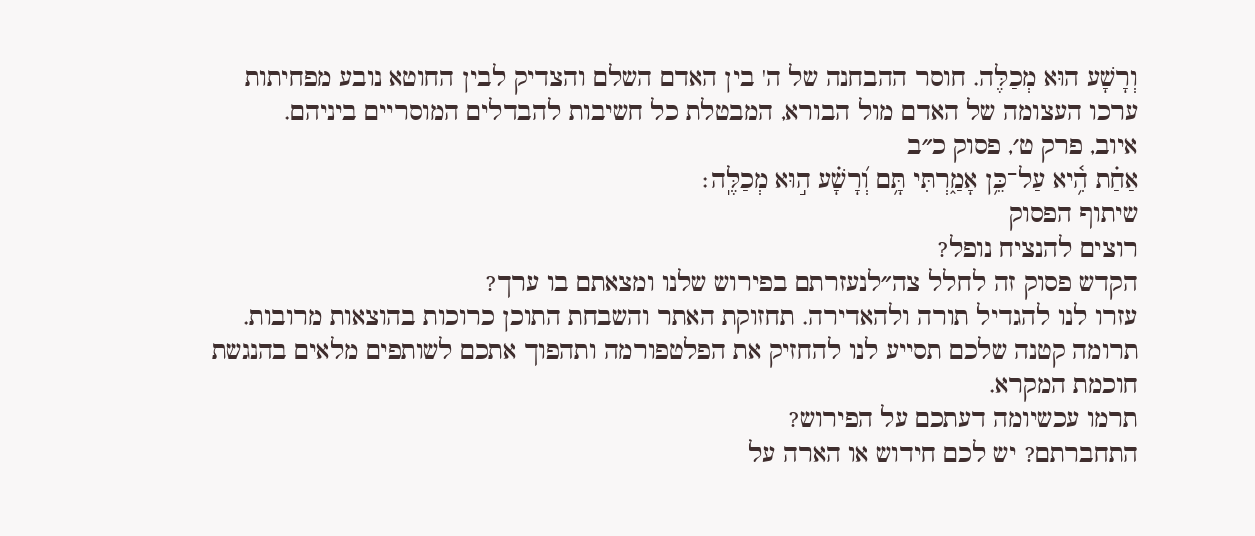וְרָשָׁע הוּא מְכַלֶּה. חוסר ההבחנה של ה' בין האדם השלם והצדיק לבין החוטא נובע מפחיתות ערכו העצומה של האדם מול הבורא, המבטלת כל חשיבות להבדלים המוסריים ביניהם.
איוב, פרק ט׳, פסוק כ״ב
אַחַ֗ת הִ֥֫יא עַל־כֵּ֥ן אָמַ֑רְתִּי תָּ֥ם וְ֝רָשָׁ֗ע ה֣וּא מְכַלֶּֽה׃
שיתוף הפסוק
רוצים להנציח נופל?
הקדש פסוק זה לחלל צה״לנעזרתם בפירוש שלנו ומצאתם בו ערך?
עזרו לנו להגדיל תורה ולהאדירה. תחזוקת האתר והשבחת התוכן כרוכות בהוצאות מרובות. תרומה קטנה שלכם תסייע לנו להחזיק את הפלטפורמה ותהפוך אתכם לשותפים מלאים בהנגשת חוכמת המקרא.
תרמו עכשיומה דעתכם על הפירוש?
התחברתם? יש לכם חידוש או הארה על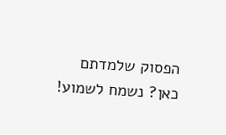הפסוק שלמדתם כאן? נשמח לשמוע!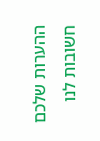ההערות שלכם חשובות לנו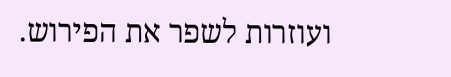ועוזרות לשפר את הפירוש.